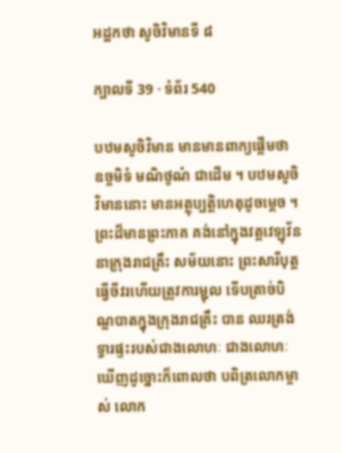អដ្ឋកថា សូចិវិមានទី ៨

ក្បាលទី 39 · ទំព័រ 540

បឋមសូចិវិមាន មានមានពាក្យផ្តើមថា ឧច្ចមិទំ មណិថូណំ ជាដើម ។ បឋមសូចិវិមាននោះ មានអត្ថុប្បត្តិហេតុដូចម្តេច ។ ព្រះដ៏មានព្រះភាគ គង់នៅក្នុងវត្តវេឡុវ័ន នាក្រុងរាជគ្រឹះ សម័យនោះ ព្រះសារីបុត្តធ្វើចីវរហើយត្រូវការម្ជុល ទើបត្រាច់បិណ្ឌបាតក្នុងក្រុងរាជគ្រឹះ បាន ឈរត្រង់ទ្វារផ្ទះរបស់ជាងលោហៈ ជាងលោហៈឃើញដូច្នោះក៏ពោលថា បពិត្រលោកម្ចាស់ លោក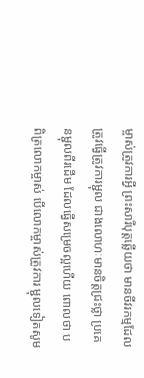ម្ចាស់ត្រូវការអ្វី ព្រះសារីបុត្តឆ្លើយថា មានចីវរកម្មដែលត្រូវធ្វើត្រូវការម្ជុល ជាងលោហៈមានចិត្តជ្រះថ្លា ប្រគេនម្ជុលពីរដើម ដែលធ្វើសម្រេចល្អហើយ ពោលថា បពិត្រលោកម្ចាស់ បើលោកម្ចាស់ត្រូវការ ម្ជុលទៀតសូម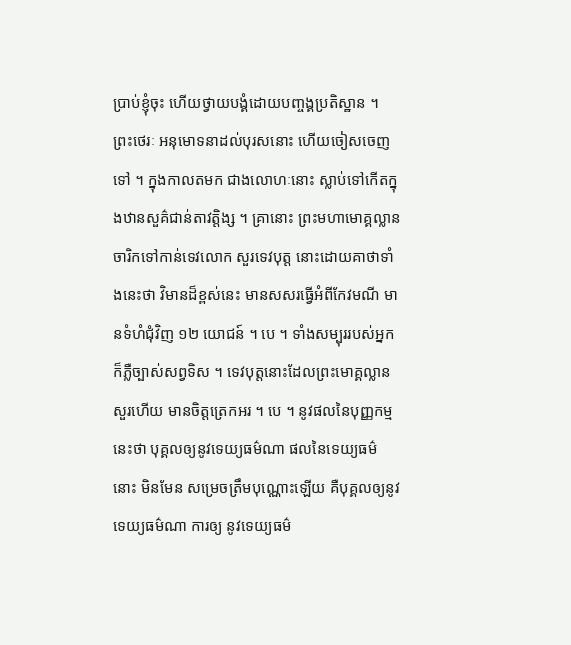ប្រាប់ខ្ញុំចុះ ហើយថ្វាយបង្គំដោយបញ្ចង្គប្រតិស្ឋាន ។ ព្រះថេរៈ អនុមោទនាដល់បុរសនោះ ហើយចៀសចេញទៅ ។ ក្នុងកាលតមក ជាងលោហៈនោះ ស្លាប់ទៅកើតក្នុងឋានសួគ៌ជាន់តាវត្តិង្ស ។ គ្រានោះ ព្រះមហាមោគ្គល្លាន ចារិកទៅកាន់ទេវលោក សួរទេវបុត្ត នោះដោយគាថាទាំងនេះថា វិមានដ៏ខ្ពស់នេះ មានសសរធ្វើអំពីកែវមណី មានទំហំជុំវិញ ១២ យោជន៍ ។ បេ ។ ទាំងសម្បុររបស់អ្នកក៏ភ្លឺច្បាស់សព្វទិស ។ ទេវបុត្តនោះដែលព្រះមោគ្គល្លានសួរហើយ មានចិត្តត្រេកអរ ។ បេ ។ នូវផលនៃបុញ្ញកម្មនេះថា បុគ្គលឲ្យនូវទេយ្យធម៌ណា ផលនៃទេយ្យធម៌នោះ មិនមែន សម្រេចត្រឹមបុណ្ណោះឡើយ គឺបុគ្គលឲ្យនូវទេយ្យធម៌ណា ការឲ្យ នូវទេយ្យធម៌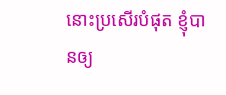នោះប្រសើរបំផុត ខ្ញុំបានឲ្យ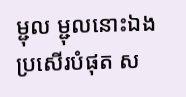ម្ជុល ម្ជុលនោះឯង ប្រសើរបំផុត ស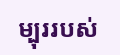ម្បុររបស់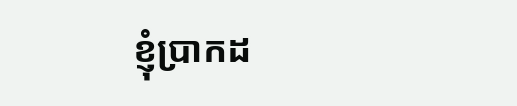ខ្ញុំប្រាកដ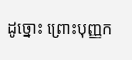ដូច្នោះ ព្រោះបុញ្ញក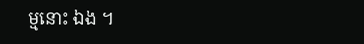ម្មនោះ ឯង ។